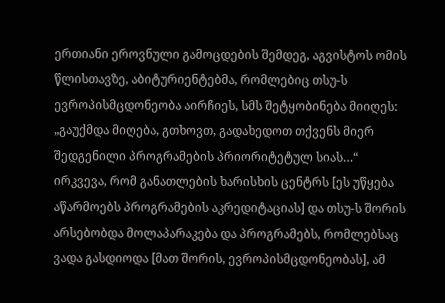ერთიანი ეროვნული გამოცდების შემდეგ, აგვისტოს ომის წლისთავზე, აბიტურიენტებმა, რომლებიც თსუ-ს ევროპისმცდონეობა აირჩიეს, სმს შეტყობინება მიიღეს: „გაუქმდა მიღება, გთხოვთ, გადახედოთ თქვენს მიერ შედგენილი პროგრამების პრიორიტეტულ სიას…“
ირკვევა, რომ განათლების ხარისხის ცენტრს [ეს უწყება აწარმოებს პროგრამების აკრედიტაციას] და თსუ-ს შორის არსებობდა მოლაპარაკება და პროგრამებს, რომლებსაც ვადა გასდიოდა [მათ შორის, ევროპისმცდონეობას], ამ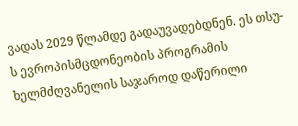ვადას 2029 წლამდე გადაუვადებდნენ. ეს თსუ-ს ევროპისმცდონეობის პროგრამის ხელმძღვანელის საჯაროდ დაწერილი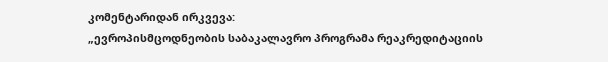კომენტარიდან ირკვევა:
„ევროპისმცოდნეობის საბაკალავრო პროგრამა რეაკრედიტაციის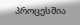პროცესშია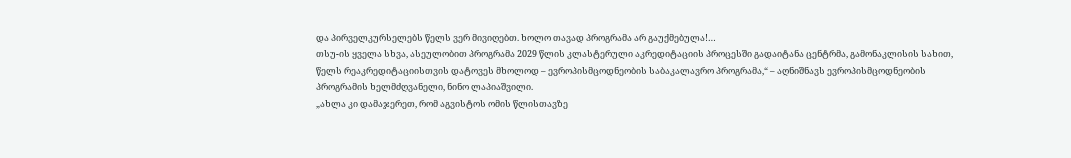და პირველკურსელებს წელს ვერ მივიღებთ. ხოლო თავად პროგრამა არ გაუქმებულა!…
თსუ-ის ყველა სხვა, ასეულობით პროგრამა 2029 წლის კლასტერული აკრედიტაციის პროცესში გადაიტანა ცენტრმა, გამონაკლისის სახით, წელს რეაკრედიტაციისთვის დატოვეს მხოლოდ – ევროპისმცოდნეობის საბაკალავრო პროგრამა,“ – აღნიშნავს ევროპისმცოდნეობის პროგრამის ხელმძღვანელი, ნინო ლაპიაშვილი.
„ახლა კი დამაჯერეთ, რომ აგვისტოს ომის წლისთავზე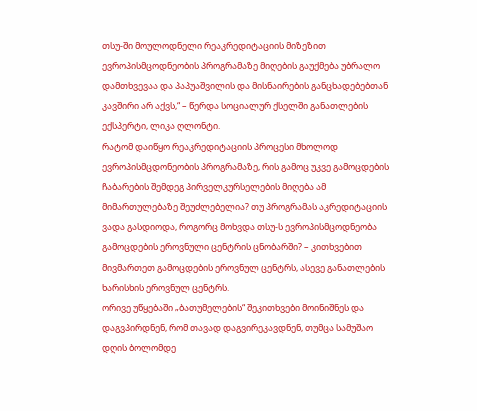თსუ-ში მოულოდნელი რეაკრედიტაციის მიზეზით ევროპისმცოდნეობის პროგრამაზე მიღების გაუქმება უბრალო დამთხვევაა და პაპუაშვილის და მისნაირების განცხადებებთან კავშირი არ აქვს,“ – წერდა სოციალურ ქსელში განათლების ექსპერტი, ლიკა ღლონტი.
რატომ დაიწყო რეაკრედიტაციის პროცესი მხოლოდ ევროპისმცდონეობის პროგრამაზე, რის გამოც უკვე გამოცდების ჩაბარების შემდეგ პირველკურსელების მიღება ამ მიმართულებაზე შეუძლებელია? თუ პროგრამას აკრედიტაციის ვადა გასდიოდა, როგორც მოხვდა თსუ-ს ევროპისმცოდნეობა გამოცდების ეროვნული ცენტრის ცნობარში? – კითხვებით მივმართეთ გამოცდების ეროვნულ ცენტრს, ასევე განათლების ხარისხის ეროვნულ ცენტრს.
ორივე უწყებაში „ბათუმელების“ შეკითხვები მოინიშნეს და დაგვპირდნენ, რომ თავად დაგვირეკავდნენ, თუმცა სამუშაო დღის ბოლომდე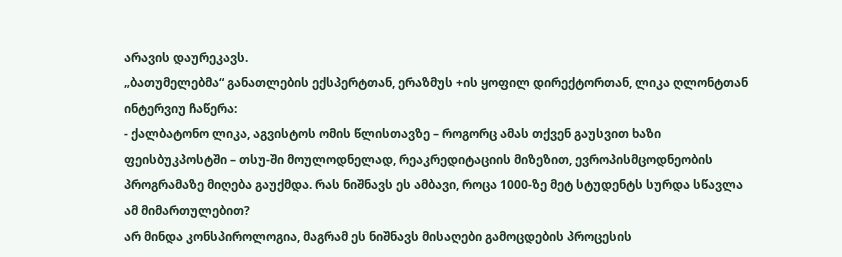არავის დაურეკავს.
„ბათუმელებმა“ განათლების ექსპერტთან, ერაზმუს +ის ყოფილ დირექტორთან, ლიკა ღლონტთან ინტერვიუ ჩაწერა:
- ქალბატონო ლიკა, აგვისტოს ომის წლისთავზე – როგორც ამას თქვენ გაუსვით ხაზი ფეისბუკპოსტში – თსუ-ში მოულოდნელად, რეაკრედიტაციის მიზეზით, ევროპისმცოდნეობის პროგრამაზე მიღება გაუქმდა. რას ნიშნავს ეს ამბავი, როცა 1000-ზე მეტ სტუდენტს სურდა სწავლა ამ მიმართულებით?
არ მინდა კონსპიროლოგია, მაგრამ ეს ნიშნავს მისაღები გამოცდების პროცესის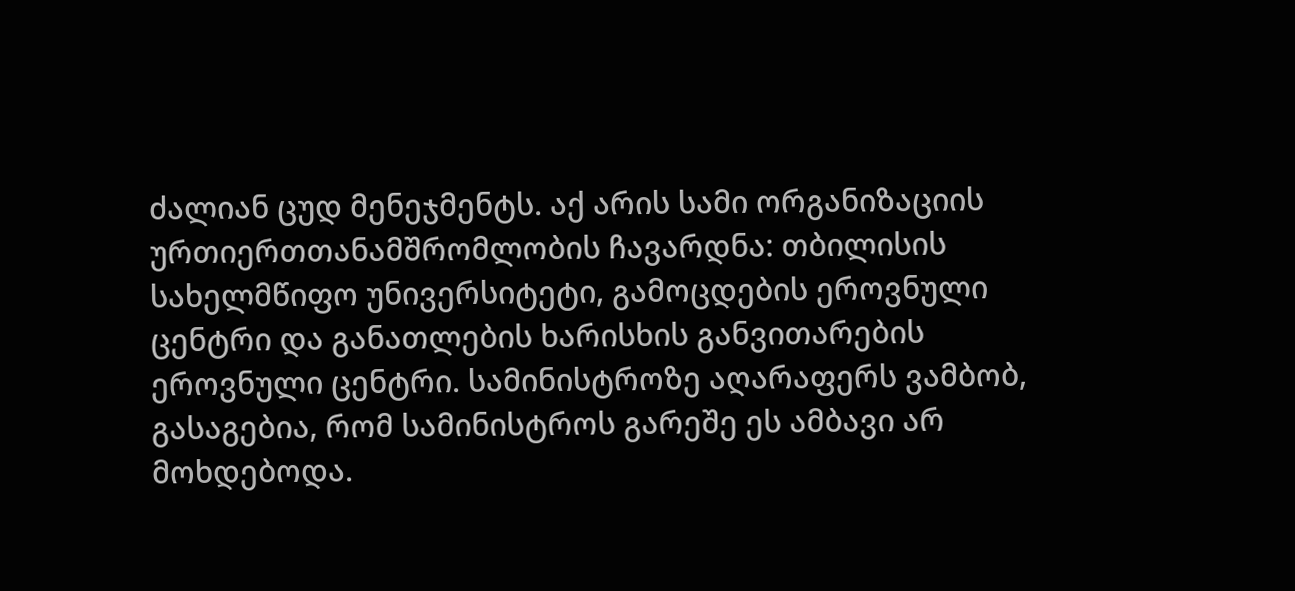ძალიან ცუდ მენეჯმენტს. აქ არის სამი ორგანიზაციის ურთიერთთანამშრომლობის ჩავარდნა: თბილისის სახელმწიფო უნივერსიტეტი, გამოცდების ეროვნული ცენტრი და განათლების ხარისხის განვითარების ეროვნული ცენტრი. სამინისტროზე აღარაფერს ვამბობ, გასაგებია, რომ სამინისტროს გარეშე ეს ამბავი არ მოხდებოდა.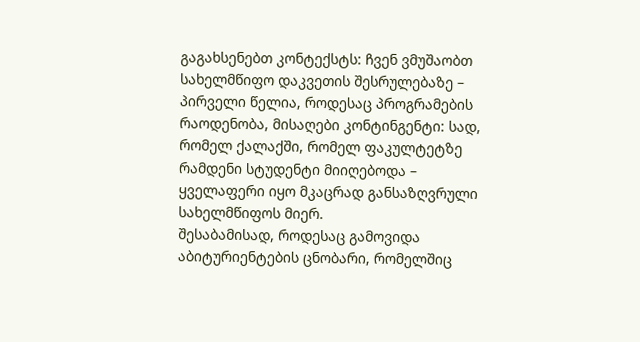გაგახსენებთ კონტექსტს: ჩვენ ვმუშაობთ სახელმწიფო დაკვეთის შესრულებაზე – პირველი წელია, როდესაც პროგრამების რაოდენობა, მისაღები კონტინგენტი: სად, რომელ ქალაქში, რომელ ფაკულტეტზე რამდენი სტუდენტი მიიღებოდა – ყველაფერი იყო მკაცრად განსაზღვრული სახელმწიფოს მიერ.
შესაბამისად, როდესაც გამოვიდა აბიტურიენტების ცნობარი, რომელშიც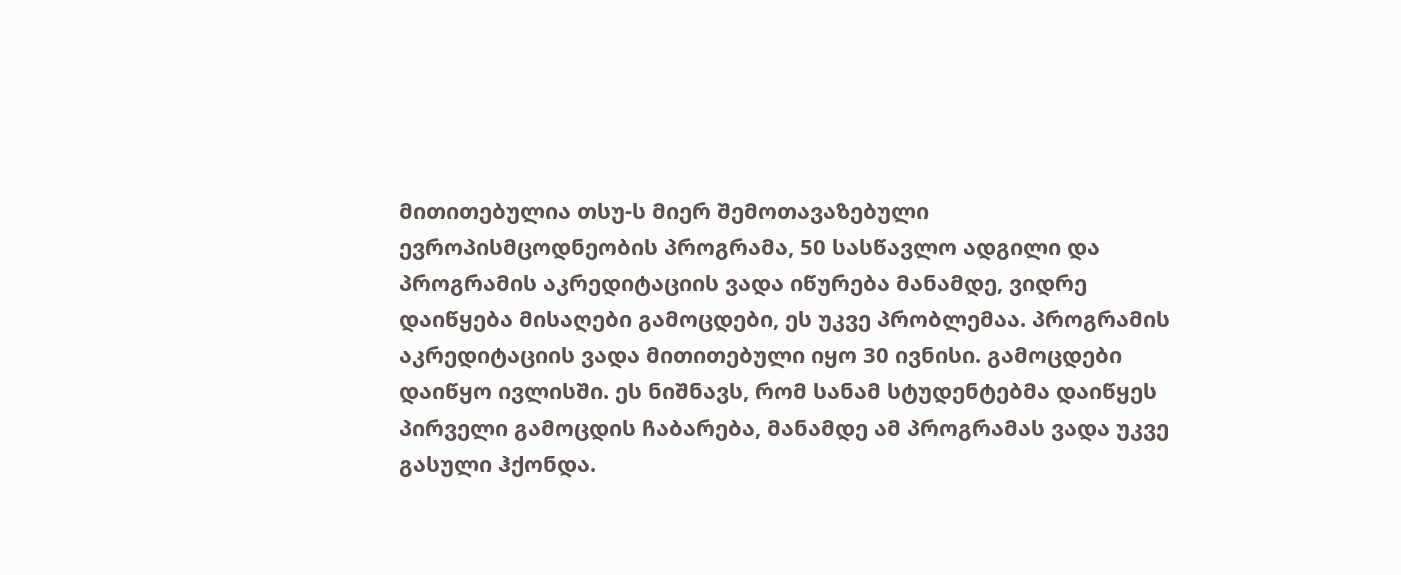მითითებულია თსუ-ს მიერ შემოთავაზებული ევროპისმცოდნეობის პროგრამა, 50 სასწავლო ადგილი და პროგრამის აკრედიტაციის ვადა იწურება მანამდე, ვიდრე დაიწყება მისაღები გამოცდები, ეს უკვე პრობლემაა. პროგრამის აკრედიტაციის ვადა მითითებული იყო 30 ივნისი. გამოცდები დაიწყო ივლისში. ეს ნიშნავს, რომ სანამ სტუდენტებმა დაიწყეს პირველი გამოცდის ჩაბარება, მანამდე ამ პროგრამას ვადა უკვე გასული ჰქონდა.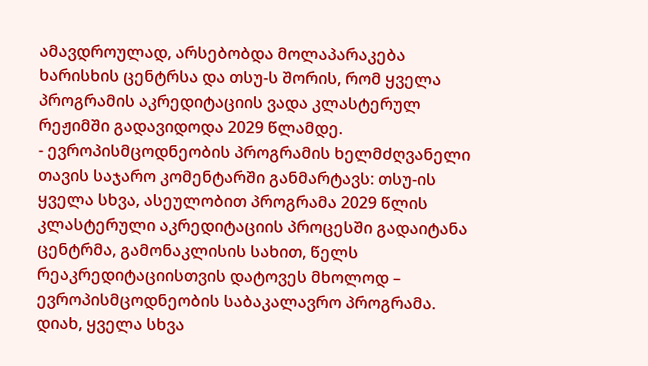ამავდროულად, არსებობდა მოლაპარაკება ხარისხის ცენტრსა და თსუ-ს შორის, რომ ყველა პროგრამის აკრედიტაციის ვადა კლასტერულ რეჟიმში გადავიდოდა 2029 წლამდე.
- ევროპისმცოდნეობის პროგრამის ხელმძღვანელი თავის საჯარო კომენტარში განმარტავს: თსუ-ის ყველა სხვა, ასეულობით პროგრამა 2029 წლის კლასტერული აკრედიტაციის პროცესში გადაიტანა ცენტრმა, გამონაკლისის სახით, წელს რეაკრედიტაციისთვის დატოვეს მხოლოდ – ევროპისმცოდნეობის საბაკალავრო პროგრამა.
დიახ, ყველა სხვა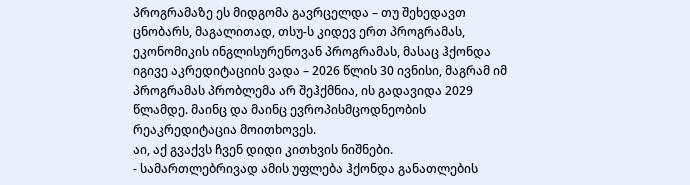პროგრამაზე ეს მიდგომა გავრცელდა – თუ შეხედავთ ცნობარს, მაგალითად, თსუ-ს კიდევ ერთ პროგრამას, ეკონომიკის ინგლისურენოვან პროგრამას, მასაც ჰქონდა იგივე აკრედიტაციის ვადა – 2026 წლის 30 ივნისი, მაგრამ იმ პროგრამას პრობლემა არ შეჰქმნია, ის გადავიდა 2029 წლამდე. მაინც და მაინც ევროპისმცოდნეობის რეაკრედიტაცია მოითხოვეს.
აი, აქ გვაქვს ჩვენ დიდი კითხვის ნიშნები.
- სამართლებრივად ამის უფლება ჰქონდა განათლების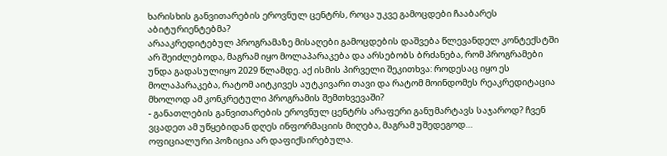ხარისხის განვითარების ეროვნულ ცენტრს, როცა უკვე გამოცდები ჩააბარეს აბიტურიენტებმა?
არააკრედიტებულ პროგრამაზე მისაღები გამოცდების დაშვება წლევანდელ კონტექსტში არ შეიძლებოდა, მაგრამ იყო მოლაპარაკება და არსებობს ბრძანება, რომ პროგრამები უნდა გადასულიყო 2029 წლამდე. აქ ისმის პირველი შეკითხვა: როდესაც იყო ეს მოლაპარაკება, რატომ აიტკივეს აუტკივარი თავი და რატომ მოინდომეს რეაკრედიტაცია მხოლოდ ამ კონკრეტული პროგრამის შემთხვევაში?
- განათლების განვითარების ეროვნულ ცენტრს არაფერი განუმარტავს საჯაროდ? ჩვენ ვცადეთ ამ უწყებიდან დღეს ინფორმაციის მიღება, მაგრამ უშედეგოდ…
ოფიციალური პოზიცია არ დაფიქსირებულა.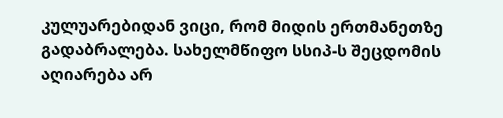კულუარებიდან ვიცი, რომ მიდის ერთმანეთზე გადაბრალება. სახელმწიფო სსიპ-ს შეცდომის აღიარება არ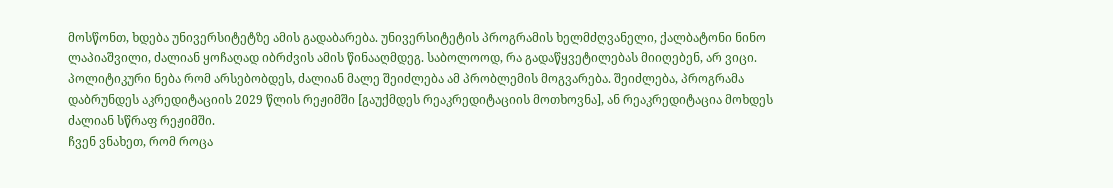მოსწონთ, ხდება უნივერსიტეტზე ამის გადაბარება. უნივერსიტეტის პროგრამის ხელმძღვანელი, ქალბატონი ნინო ლაპიაშვილი, ძალიან ყოჩაღად იბრძვის ამის წინააღმდეგ. საბოლოოდ, რა გადაწყვეტილებას მიიღებენ, არ ვიცი.
პოლიტიკური ნება რომ არსებობდეს, ძალიან მალე შეიძლება ამ პრობლემის მოგვარება. შეიძლება, პროგრამა დაბრუნდეს აკრედიტაციის 2029 წლის რეჟიმში [გაუქმდეს რეაკრედიტაციის მოთხოვნა], ან რეაკრედიტაცია მოხდეს ძალიან სწრაფ რეჟიმში.
ჩვენ ვნახეთ, რომ როცა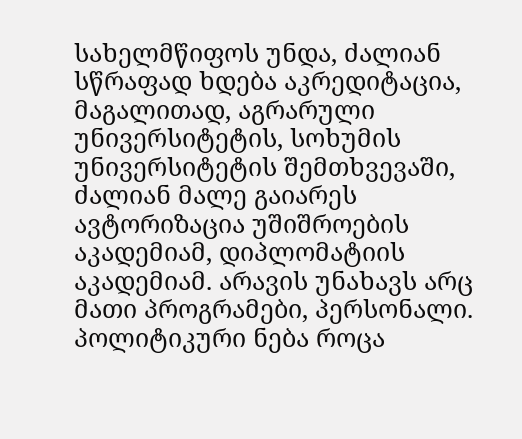სახელმწიფოს უნდა, ძალიან სწრაფად ხდება აკრედიტაცია, მაგალითად, აგრარული უნივერსიტეტის, სოხუმის უნივერსიტეტის შემთხვევაში, ძალიან მალე გაიარეს ავტორიზაცია უშიშროების აკადემიამ, დიპლომატიის აკადემიამ. არავის უნახავს არც მათი პროგრამები, პერსონალი. პოლიტიკური ნება როცა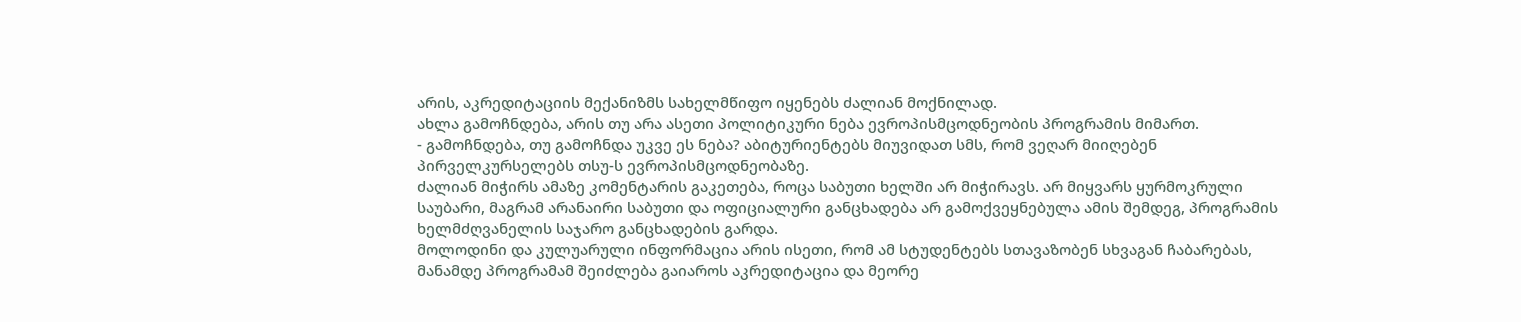არის, აკრედიტაციის მექანიზმს სახელმწიფო იყენებს ძალიან მოქნილად.
ახლა გამოჩნდება, არის თუ არა ასეთი პოლიტიკური ნება ევროპისმცოდნეობის პროგრამის მიმართ.
- გამოჩნდება, თუ გამოჩნდა უკვე ეს ნება? აბიტურიენტებს მიუვიდათ სმს, რომ ვეღარ მიიღებენ პირველკურსელებს თსუ-ს ევროპისმცოდნეობაზე.
ძალიან მიჭირს ამაზე კომენტარის გაკეთება, როცა საბუთი ხელში არ მიჭირავს. არ მიყვარს ყურმოკრული საუბარი, მაგრამ არანაირი საბუთი და ოფიციალური განცხადება არ გამოქვეყნებულა ამის შემდეგ, პროგრამის ხელმძღვანელის საჯარო განცხადების გარდა.
მოლოდინი და კულუარული ინფორმაცია არის ისეთი, რომ ამ სტუდენტებს სთავაზობენ სხვაგან ჩაბარებას, მანამდე პროგრამამ შეიძლება გაიაროს აკრედიტაცია და მეორე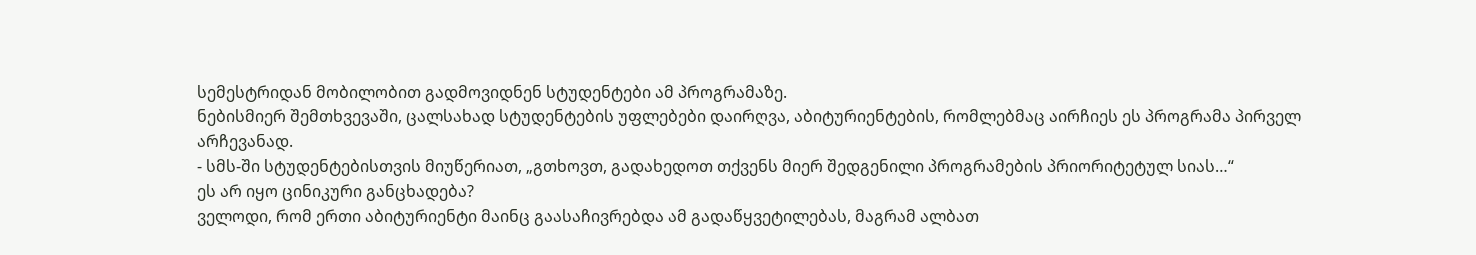სემესტრიდან მობილობით გადმოვიდნენ სტუდენტები ამ პროგრამაზე.
ნებისმიერ შემთხვევაში, ცალსახად სტუდენტების უფლებები დაირღვა, აბიტურიენტების, რომლებმაც აირჩიეს ეს პროგრამა პირველ არჩევანად.
- სმს-ში სტუდენტებისთვის მიუწერიათ, „გთხოვთ, გადახედოთ თქვენს მიერ შედგენილი პროგრამების პრიორიტეტულ სიას…“
ეს არ იყო ცინიკური განცხადება?
ველოდი, რომ ერთი აბიტურიენტი მაინც გაასაჩივრებდა ამ გადაწყვეტილებას, მაგრამ ალბათ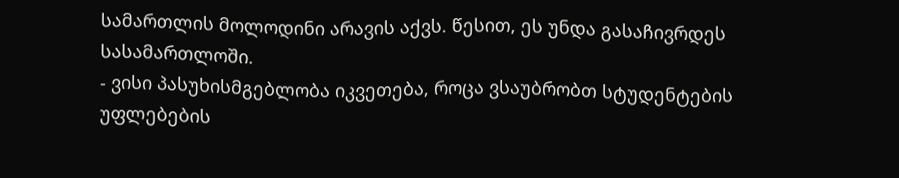სამართლის მოლოდინი არავის აქვს. წესით, ეს უნდა გასაჩივრდეს სასამართლოში.
- ვისი პასუხისმგებლობა იკვეთება, როცა ვსაუბრობთ სტუდენტების უფლებების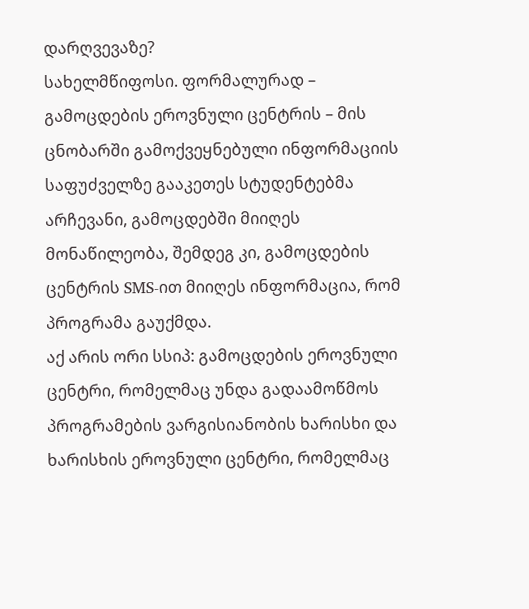დარღვევაზე?
სახელმწიფოსი. ფორმალურად – გამოცდების ეროვნული ცენტრის – მის ცნობარში გამოქვეყნებული ინფორმაციის საფუძველზე გააკეთეს სტუდენტებმა არჩევანი, გამოცდებში მიიღეს მონაწილეობა, შემდეგ კი, გამოცდების ცენტრის SMS-ით მიიღეს ინფორმაცია, რომ პროგრამა გაუქმდა.
აქ არის ორი სსიპ: გამოცდების ეროვნული ცენტრი, რომელმაც უნდა გადაამოწმოს პროგრამების ვარგისიანობის ხარისხი და ხარისხის ეროვნული ცენტრი, რომელმაც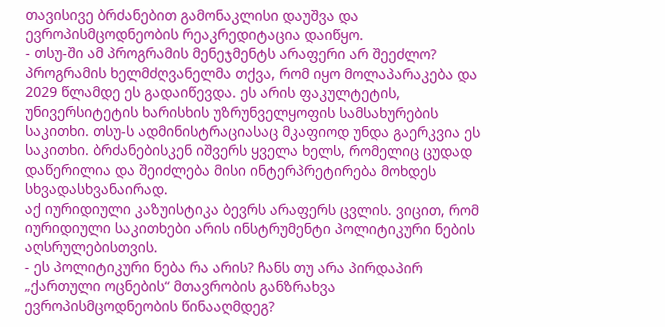თავისივე ბრძანებით გამონაკლისი დაუშვა და ევროპისმცოდნეობის რეაკრედიტაცია დაიწყო.
- თსუ-ში ამ პროგრამის მენეჯმენტს არაფერი არ შეეძლო?
პროგრამის ხელმძღვანელმა თქვა, რომ იყო მოლაპარაკება და 2029 წლამდე ეს გადაიწევდა. ეს არის ფაკულტეტის, უნივერსიტეტის ხარისხის უზრუნველყოფის სამსახურების საკითხი. თსუ-ს ადმინისტრაციასაც მკაფიოდ უნდა გაერკვია ეს საკითხი. ბრძანებისკენ იშვერს ყველა ხელს, რომელიც ცუდად დაწერილია და შეიძლება მისი ინტერპრეტირება მოხდეს სხვადასხვანაირად.
აქ იურიდიული კაზუისტიკა ბევრს არაფერს ცვლის. ვიცით, რომ იურიდიული საკითხები არის ინსტრუმენტი პოლიტიკური ნების აღსრულებისთვის.
- ეს პოლიტიკური ნება რა არის? ჩანს თუ არა პირდაპირ „ქართული ოცნების“ მთავრობის განზრახვა ევროპისმცოდნეობის წინააღმდეგ?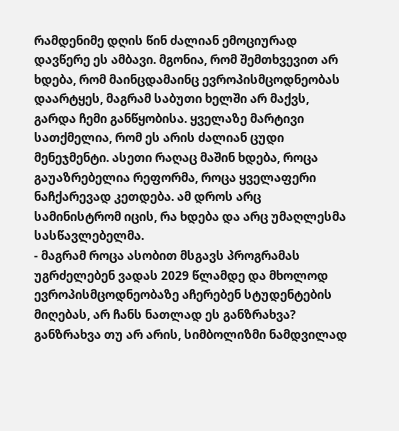რამდენიმე დღის წინ ძალიან ემოციურად დავწერე ეს ამბავი. მგონია, რომ შემთხვევით არ ხდება, რომ მაინცდამაინც ევროპისმცოდნეობას დაარტყეს, მაგრამ საბუთი ხელში არ მაქვს, გარდა ჩემი განწყობისა. ყველაზე მარტივი სათქმელია, რომ ეს არის ძალიან ცუდი მენეჯმენტი. ასეთი რაღაც მაშინ ხდება, როცა გაუაზრებელია რეფორმა, როცა ყველაფერი ნაჩქარევად კეთდება. ამ დროს არც სამინისტრომ იცის, რა ხდება და არც უმაღლესმა სასწავლებელმა.
- მაგრამ როცა ასობით მსგავს პროგრამას უგრძელებენ ვადას 2029 წლამდე და მხოლოდ ევროპისმცოდნეობაზე აჩერებენ სტუდენტების მიღებას, არ ჩანს ნათლად ეს განზრახვა?
განზრახვა თუ არ არის, სიმბოლიზმი ნამდვილად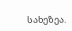სახეზეა.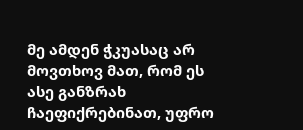მე ამდენ ჭკუასაც არ მოვთხოვ მათ, რომ ეს ასე განზრახ ჩაეფიქრებინათ, უფრო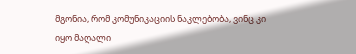მგონია, რომ კომუნიკაციის ნაკლებობა, ვინც კი იყო მაღალი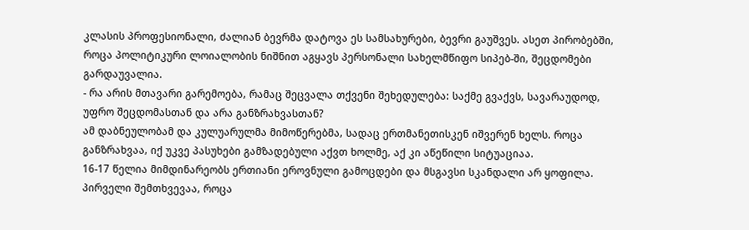კლასის პროფესიონალი, ძალიან ბევრმა დატოვა ეს სამსახურები, ბევრი გაუშვეს. ასეთ პირობებში, როცა პოლიტიკური ლოიალობის ნიშნით აგყავს პერსონალი სახელმწიფო სიპებ-ში, შეცდომები გარდაუვალია.
- რა არის მთავარი გარემოება, რამაც შეცვალა თქვენი შეხედულება: საქმე გვაქვს, სავარაუდოდ, უფრო შეცდომასთან და არა განზრახვასთან?
ამ დაბნეულობამ და კულუარულმა მიმოწერებმა, სადაც ერთმანეთისკენ იშვერენ ხელს. როცა განზრახვაა, იქ უკვე პასუხები გამზადებული აქვთ ხოლმე, აქ კი აწეწილი სიტუაციაა.
16-17 წელია მიმდინარეობს ერთიანი ეროვნული გამოცდები და მსგავსი სკანდალი არ ყოფილა. პირველი შემთხვევაა, როცა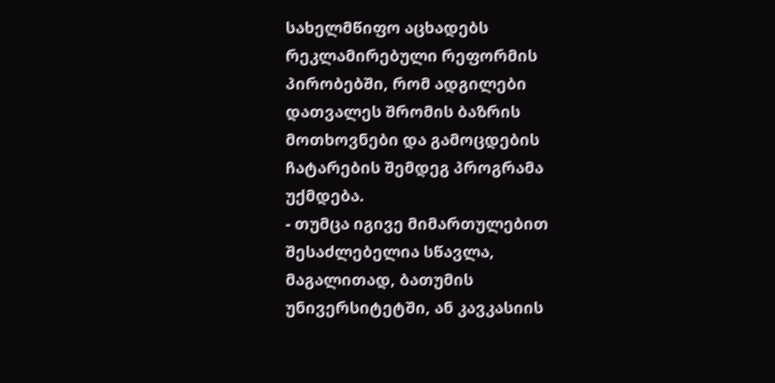სახელმწიფო აცხადებს რეკლამირებული რეფორმის პირობებში, რომ ადგილები დათვალეს შრომის ბაზრის მოთხოვნები და გამოცდების ჩატარების შემდეგ პროგრამა უქმდება.
- თუმცა იგივე მიმართულებით შესაძლებელია სწავლა, მაგალითად, ბათუმის უნივერსიტეტში, ან კავკასიის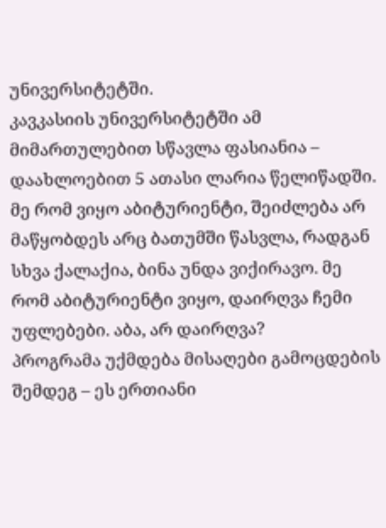უნივერსიტეტში.
კავკასიის უნივერსიტეტში ამ მიმართულებით სწავლა ფასიანია – დაახლოებით 5 ათასი ლარია წელიწადში. მე რომ ვიყო აბიტურიენტი, შეიძლება არ მაწყობდეს არც ბათუმში წასვლა, რადგან სხვა ქალაქია, ბინა უნდა ვიქირავო. მე რომ აბიტურიენტი ვიყო, დაირღვა ჩემი უფლებები. აბა, არ დაირღვა?
პროგრამა უქმდება მისაღები გამოცდების შემდეგ – ეს ერთიანი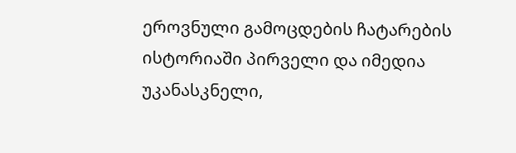ეროვნული გამოცდების ჩატარების ისტორიაში პირველი და იმედია უკანასკნელი,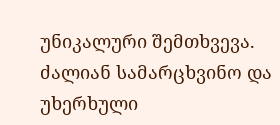უნიკალური შემთხვევა. ძალიან სამარცხვინო და უხერხული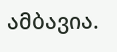ამბავია.